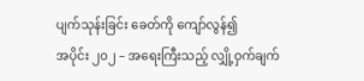ပျက်သုန်းခြင်း ခေတ်ကို ကျော်လွန်၍
အပိုင်း ၂၀၂ – အရေးကြီးသည့် လျှို့ဝှက်ချက်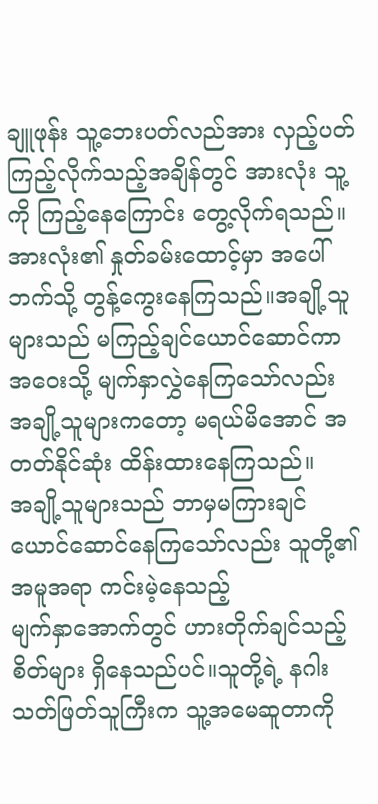ချူဖုန်း သူ့ဘေးပတ်လည်အား လှည့်ပတ်ကြည့်လိုက်သည့်အချိန်တွင် အားလုံး သူ့ကို ကြည့်နေကြောင်း တွေ့လိုက်ရသည်။အားလုံး၏ နှုတ်ခမ်းထောင့်မှာ အပေါ်ဘက်သို့ တွန့်ကွေးနေကြသည်။အချို့သူများသည် မကြည့်ချင်ယောင်ဆောင်ကာ အဝေးသို့ မျက်နှာလွှဲနေကြသော်လည်း အချို့သူများကတော့ မရယ်မိအောင် အတတ်နိုင်ဆုံး ထိန်းထားနေကြသည်။
အချို့သူများသည် ဘာမှမကြားချင်ယောင်ဆောင်နေကြသော်လည်း သူတို့၏ အမူအရာ ကင်းမဲ့နေသည့်
မျက်နှာအောက်တွင် ဟားတိုက်ချင်သည့်စိတ်များ ရှိနေသည်ပင်။သူတို့ရဲ့ နဂါးသတ်ဖြတ်သူကြီးက သူ့အမေဆူတာကို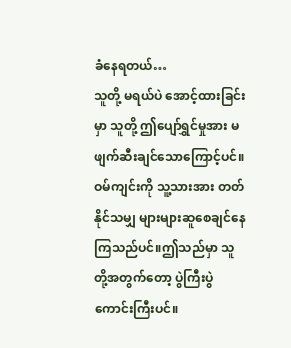ခံနေရတယ်…
သူတို့ မရယ်ပဲ အောင့်ထားခြင်းမှာ သူတို့ ဤပျော်ရွှင်မှုအား မဖျက်ဆီးချင်သောကြောင့်ပင်။ဝမ်ကျင်းကို သူ့သားအား တတ်နိုင်သမျှ များများဆူစေချင်နေကြသည်ပင်။ဤသည်မှာ သူတို့အတွက်တော့ ပွဲကြီးပွဲကောင်းကြီးပင်။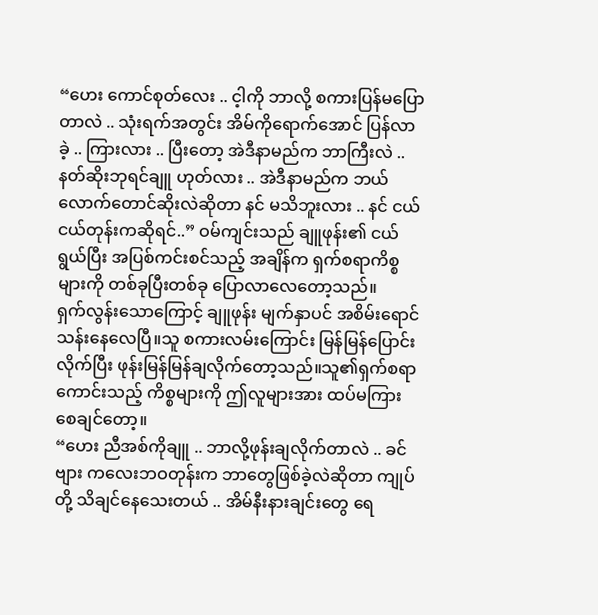“ဟေး ကောင်စုတ်လေး .. င့ါကို ဘာလို့ စကားပြန်မပြောတာလဲ .. သုံးရက်အတွင်း အိမ်ကိုရောက်အောင် ပြန်လာခဲ့ .. ကြားလား .. ပြီးတော့ အဲဒီနာမည်က ဘာကြီးလဲ .. နတ်ဆိုးဘုရင်ချူ ဟုတ်လား .. အဲဒီနာမည်က ဘယ်လောက်တောင်ဆိုးလဲဆိုတာ နင် မသိဘူးလား .. နင် ငယ်ငယ်တုန်းကဆိုရင်..” ဝမ်ကျင်းသည် ချူဖုန်း၏ ငယ်ရွယ်ပြီး အပြစ်ကင်းစင်သည့် အချိန်က ရှက်စရာကိစ္စများကို တစ်ခုပြီးတစ်ခု ပြောလာလေတော့သည်။
ရှက်လွန်းသောကြောင့် ချူဖုန်း မျက်နှာပင် အစိမ်းရောင် သန်းနေလေပြီ။သူ စကားလမ်းကြောင်း မြန်မြန်ပြောင်းလိုက်ပြီး ဖုန်းမြန်မြန်ချလိုက်တော့သည်။သူ၏ရှက်စရာကောင်းသည့် ကိစ္စများကို ဤလူများအား ထပ်မကြားစေချင်တော့။
“ဟေး ညီအစ်ကိုချူ .. ဘာလို့ဖုန်းချလိုက်တာလဲ .. ခင်ဗျား ကလေးဘဝတုန်းက ဘာတွေဖြစ်ခဲ့လဲဆိုတာ ကျုပ်တို့ သိချင်နေသေးတယ် .. အိမ်နီးနားချင်းတွေ ရေ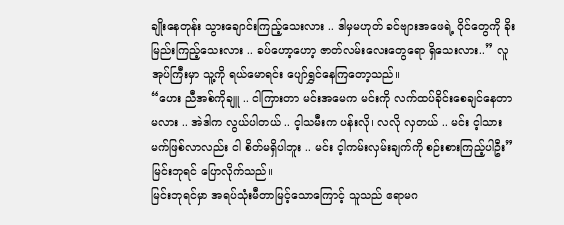ချိုးနေတုန်း သွားချောင်းကြည့်သေးလား .. ဒါမှမဟုတ် ခင်ဗျားအဖေရဲ့ ဝိုင်တွေကို ခိုးမြည်းကြည့်သေးလား .. ခပ်ဟော့ဟော့ ဇာတ်လမ်းလေးတွေရော ရှိသေးလား..” လူအုပ်ကြီးမှာ သူ့ကို ရယ်မောရင်း ပျော်ရွှင်နေကြတော့သည်။
“ဟေး ညီအစ်ကိုချူ .. ငါကြားတာ မင်းအမေက မင်းကို လက်ထပ်ခိုင်းစေချင်နေတာမလား .. အဲဒါက လွယ်ပါတယ် .. င့ါသမီးက ပန်းလို၊ လလို လှတယ် .. မင်း င့ါသားမက်ဖြစ်လာလည်း ငါ စိတ်မရှိပါဘူး .. မင်း င့ါကမ်းလှမ်းချက်ကို စဉ်းစားကြည့်ပါဦး” မြင်းဘုရင် ပြောလိုက်သည်။
မြင်းဘုရင်မှာ အရပ်သုံးမီတာမြင့်သောကြောင့် သူသည် ဧရာမဂ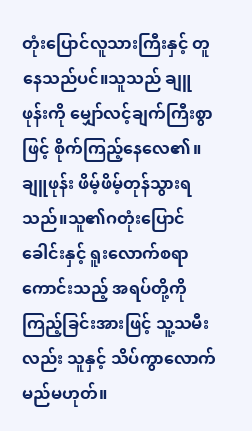တုံးပြောင်လူသားကြီးနှင့် တူနေသည်ပင်။သူသည် ချူဖုန်းကို မျှော်လင့်ချက်ကြီးစွာဖြင့် စိုက်ကြည့်နေလေ၏။
ချူဖုန်း ဖိမ့်ဖိမ့်တုန်သွားရသည်။သူ၏ဂတုံးပြောင်ခေါင်းနှင့် ရူးလောက်စရာကောင်းသည့် အရပ်တို့ကို ကြည့်ခြင်းအားဖြင့် သူ့သမီးလည်း သူနှင့် သိပ်ကွာလောက်မည်မဟုတ်။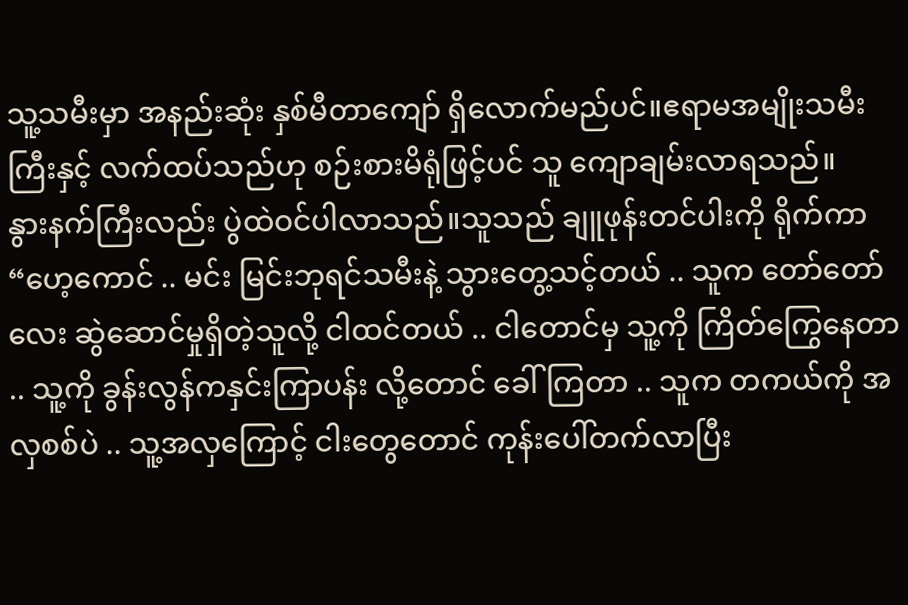သူ့သမီးမှာ အနည်းဆုံး နှစ်မီတာကျော် ရှိလောက်မည်ပင်။ဧရာမအမျိုးသမီးကြီးနှင့် လက်ထပ်သည်ဟု စဉ်းစားမိရုံဖြင့်ပင် သူ ကျောချမ်းလာရသည်။
နွားနက်ကြီးလည်း ပွဲထဲဝင်ပါလာသည်။သူသည် ချူဖုန်းတင်ပါးကို ရိုက်ကာ “ဟေ့ကောင် .. မင်း မြင်းဘုရင်သမီးနဲ့ သွားတွေ့သင့်တယ် .. သူက တော်တော်လေး ဆွဲဆောင်မှုရှိတဲ့သူလို့ ငါထင်တယ် .. ငါတောင်မှ သူ့ကို ကြိတ်ကြွေနေတာ .. သူ့ကို ခွန်းလွန်ကနှင်းကြာပန်း လို့တောင် ခေါ်ကြတာ .. သူက တကယ်ကို အလှစစ်ပဲ .. သူ့အလှကြောင့် ငါးတွေတောင် ကုန်းပေါ်တက်လာပြီး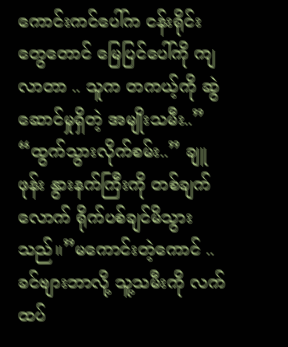ကောင်းကင်ပေါ်က ငန်းရိုင်းတွေတောင် မြေပြင်ပေါ်ကို ကျလာတာ .. သူက တကယ့်ကို ဆွဲဆောင်မှုရှိတဲ့ အမျိုးသမီး..”
“ထွက်သွားလိုက်စမ်း..” ချူဖုန်း နွားနက်ကြီးကို တစ်ချက်လောက် ရိုက်ပစ်ချင်မိသွားသည်။”မကောင်းတဲ့ကောင် .. ခင်ဗျားဘာလို့ သူ့သမီးကို လက်ထပ်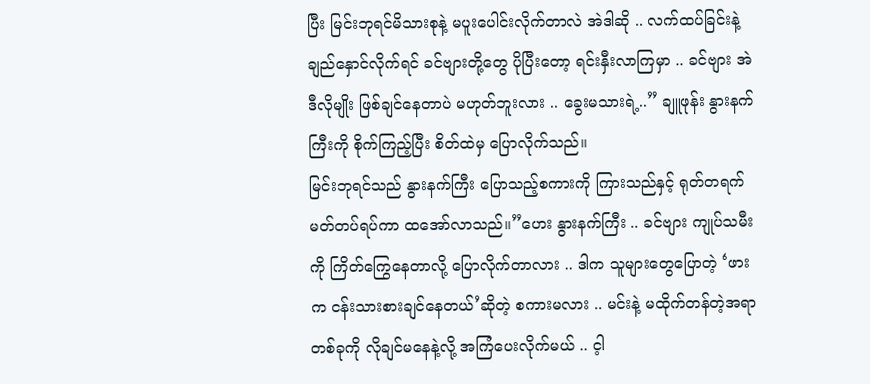ပြီး မြင်းဘုရင်မိသားစုနဲ့ မပူးပေါင်းလိုက်တာလဲ အဲဒါဆို .. လက်ထပ်ခြင်းနဲ့ ချည်နှောင်လိုက်ရင် ခင်ဗျားတို့တွေ ပိုပြီးတော့ ရင်းနှီးလာကြမှာ .. ခင်ဗျား အဲဒီလိုမျိုး ဖြစ်ချင်နေတာပဲ မဟုတ်ဘူးလား .. ခွေးမသားရဲ့..” ချူဖုန်း နွားနက်ကြီးကို စိုက်ကြည့်ပြီး စိတ်ထဲမှ ပြောလိုက်သည်။
မြင်းဘုရင်သည် နွားနက်ကြီး ပြောသည့်စကားကို ကြားသည်နှင့် ရုတ်တရက် မတ်တပ်ရပ်ကာ ထအော်လာသည်။”ဟေး နွားနက်ကြီး .. ခင်ဗျား ကျုပ်သမီးကို ကြိတ်ကြွေနေတာလို့ ပြောလိုက်တာလား .. ဒါက သူများတွေပြောတဲ့ ‘ဖားက ငန်းသားစားချင်နေတယ်’ဆိုတဲ့ စကားမလား .. မင်းနဲ့ မထိုက်တန်တဲ့အရာတစ်ခုကို လိုချင်မနေနဲ့လို့ အကြံပေးလိုက်မယ် .. င့ါ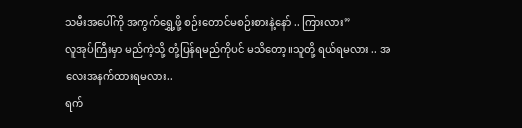သမီးအပေါ်ကို အကွက်ရွှေ့ဖို့ စဉ်းတောင်မစဉ်းစားနဲ့နော် .. ကြားလား”
လူအုပ်ကြီးမှာ မည်ကဲ့သို့ တုံ့ပြန်ရမည်ကိုပင် မသိတော့။သူတို့ ရယ်ရမလား .. အလေးအနက်ထားရမလား..
ရက်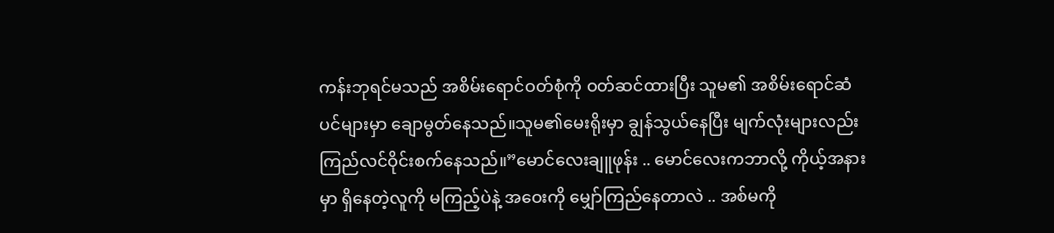ကန်းဘုရင်မသည် အစိမ်းရောင်ဝတ်စုံကို ဝတ်ဆင်ထားပြီး သူမ၏ အစိမ်းရောင်ဆံပင်များမှာ ချောမွတ်နေသည်။သူမ၏မေးရိုးမှာ ချွန်သွယ်နေပြီး မျက်လုံးများလည်း ကြည်လင်ဝိုင်းစက်နေသည်။”မောင်လေးချူဖုန်း .. မောင်လေးကဘာလို့ ကိုယ့်အနားမှာ ရှိနေတဲ့လူကို မကြည့်ပဲနဲ့ အဝေးကို မျှော်ကြည်နေတာလဲ .. အစ်မကို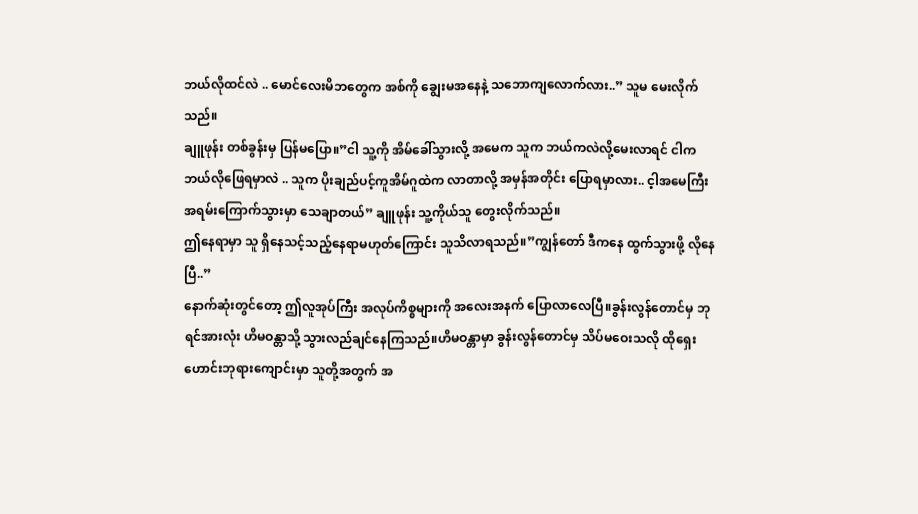ဘယ်လိုထင်လဲ .. မောင်လေးမိဘတွေက အစ်ကို ချွေးမအနေနဲ့ သဘောကျလောက်လား..” သူမ မေးလိုက်သည်။
ချူဖုန်း တစ်ခွန်းမှ ပြန်မပြော။”ငါ သူ့ကို အိမ်ခေါ်သွားလို့ အမေက သူက ဘယ်ကလဲလို့မေးလာရင် ငါက ဘယ်လိုဖြေရမှာလဲ .. သူက ပိုးချည်ပင့်ကူအိမ်ဂူထဲက လာတာလို့ အမှန်အတိုင်း ပြောရမှာလား.. င့ါအမေကြီး အရမ်းကြောက်သွားမှာ သေချာတယ်” ချူဖုန်း သူ့ကိုယ်သူ တွေးလိုက်သည်။
ဤနေရာမှာ သူ ရှိနေသင့်သည့်နေရာမဟုတ်ကြောင်း သူသိလာရသည်။”ကျွန်တော် ဒီကနေ ထွက်သွားဖို့ လိုနေပြီ..”
နောက်ဆုံးတွင်တော့ ဤလူအုပ်ကြီး အလုပ်ကိစ္စများကို အလေးအနက် ပြောလာလေပြီ။ခွန်းလွန်တောင်မှ ဘုရင်အားလုံး ဟိမဝန္တာသို့ သွားလည်ချင်နေကြသည်။ဟိမဝန္တာမှာ ခွန်းလွန်တောင်မှ သိပ်မဝေးသလို ထိုရှေးဟောင်းဘုရားကျောင်းမှာ သူတို့အတွက် အ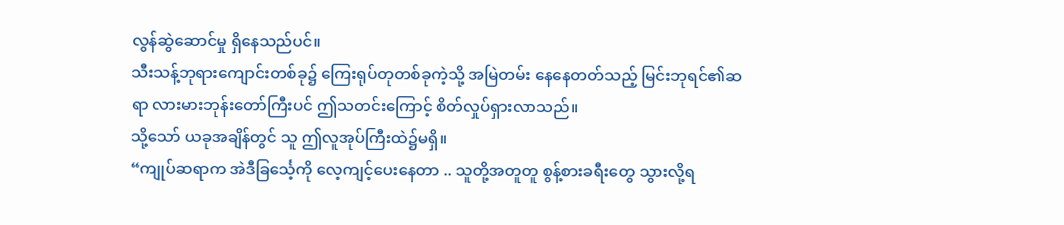လွန်ဆွဲဆောင်မှု ရှိနေသည်ပင်။
သီးသန့်ဘုရားကျောင်းတစ်ခု၌ ကြေးရုပ်တုတစ်ခုကဲ့သို့ အမြဲတမ်း နေနေတတ်သည့် မြင်းဘုရင်၏ဆရာ လားမားဘုန်းတော်ကြီးပင် ဤသတင်းကြောင့် စိတ်လှုပ်ရှားလာသည်။
သို့သော် ယခုအချိန်တွင် သူ ဤလူအုပ်ကြီးထဲ၌မရှိ။
“ကျုပ်ဆရာက အဲဒီခြင်္သေ့ကို လေ့ကျင့်ပေးနေတာ .. သူတို့အတူတူ စွန့်စားခရီးတွေ သွားလို့ရ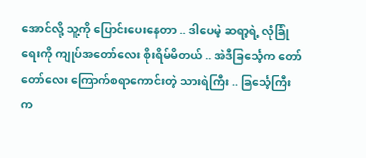အောင်လို့ သူ့ကို ပြောင်းပေးနေတာ .. ဒါပေမဲ့ ဆရာ့ရဲ့ လုံခြုံရေးကို ကျုပ်အတော်လေး စိုးရိမ်မိတယ် .. အဲဒီခြင်္သေ့က တော်တော်လေး ကြောက်စရာကောင်းတဲ့ သားရဲကြီး .. ခြင်္သေ့ကြီးက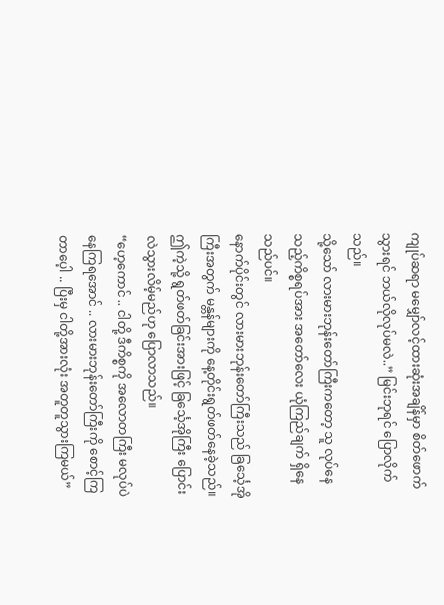ကျုပ်ဆရာ မမျှော်လင့်ထားဆုံးအချိန်မှာ စိတ်ဖောက်သွားရင် ဘယ်လိုလုပ်မလဲ..” မြင်းဘုရင် ပြောလိုက်သည်။
သို့သော် လားမားဘုန်းတော်ကြီးကတော့ သူ လုပ်နေသည့်ကိစ္စရပ်အား အတော်လေး ယုံကြည်ချက် ရှိနေသည်ပင်။
နောက်ပိုင်းတွင် လားမားဘုန်းတော်ကြီးသည် ခြင်္သေ့အိုကြီးအတွက် မန္တန်များကို နေ့တိုင်းရွတ်ဖတ်နေခဲ့သည်။ဤကဲ့သို့ ရွတ်ဖတ်ခြင်းအားဖြင့် ခြင်္သေ့အိုကြီး ပြောင်းလဲသွားလိမ့်မည်ဟု ပြောလာသည်။
“ဟေ့ကောင် .. ငါတို့ ဒီကိစ္စကို အလောတကြီး မလုပ်ပဲ နေကြရအောင် .. လားမားဘုန်းတော်ကြီးကို စောင့်ကြတာပေ့ါ .. ပြီးမှ ငါတို့အားလုံး အတူတူသွားကြမယ်”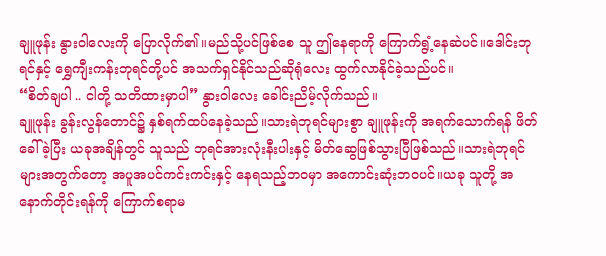ချူဖုန်း နွားဝါလေးကို ပြောလိုက်၏။မည်သို့ပင်ဖြစ်စေ သူ ဤနေရာကို ကြောက်ရွံ့နေဆဲပင်။ဒေါင်းဘုရင်နှင့် ရွှေကျီးကန်းဘုရင်တို့ပင် အသက်ရှင်နိုင်သည်ဆိုရုံလေး ထွက်လာနိုင်ခဲ့သည်ပင်။
“စိတ်ချပါ .. ငါတို့ သတိထားမှာပါ” နွားဝါလေး ခေါင်းညိမ့်လိုက်သည်။
ချူဖုန်း ခွန်းလွန်တောင်၌ နှစ်ရက်ထပ်နေခဲ့သည်။သားရဲဘုရင်များစွာ ချူဖုန်းကို အရက်သောက်ရန် ဖိတ်ခေါ်ခဲ့ပြီး ယခုအချိန်တွင် သူသည် ဘုရင်အားလုံးနီးပါးနှင့် မိတ်ဆွေဖြစ်သွားပြီဖြစ်သည်။သားရဲဘုရင်များအတွက်တော့ အပူအပင်ကင်းကင်းနှင့် နေရသည့်ဘဝမှာ အကောင်းဆုံးဘဝပင်။ယခု သူတို့ အနောက်တိုင်းရန်ကို ကြောက်စရာမ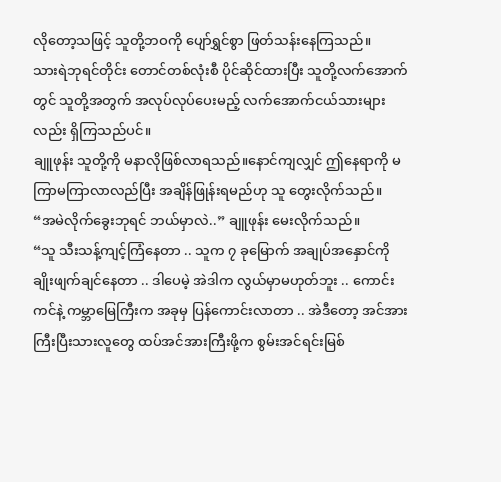လိုတော့သဖြင့် သူတို့ဘဝကို ပျော်ရွှင်စွာ ဖြတ်သန်းနေကြသည်။
သားရဲဘုရင်တိုင်း တောင်တစ်လုံးစီ ပိုင်ဆိုင်ထားပြီး သူတို့လက်အောက်တွင် သူတို့အတွက် အလုပ်လုပ်ပေးမည့် လက်အောက်ငယ်သားများလည်း ရှိကြသည်ပင်။
ချူဖုန်း သူတို့ကို မနာလိုဖြစ်လာရသည်။နောင်ကျလျှင် ဤနေရာကို မကြာမကြာလာလည်ပြီး အချိန်ဖြုန်းရမည်ဟု သူ တွေးလိုက်သည်။
“အမဲလိုက်ခွေးဘုရင် ဘယ်မှာလဲ..” ချူဖုန်း မေးလိုက်သည်။
“သူ သီးသန့်ကျင့်ကြံနေတာ .. သူက ၇ ခုမြောက် အချုပ်အနှောင်ကို ချိုးဖျက်ချင်နေတာ .. ဒါပေမဲ့ အဲဒါက လွယ်မှာမဟုတ်ဘူး .. ကောင်းကင်နဲ့ ကမ္ဘာမြေကြီးက အခုမှ ပြန်ကောင်းလာတာ .. အဲဒီတော့ အင်အားကြီးပြီးသားလူတွေ ထပ်အင်အားကြီးဖို့က စွမ်းအင်ရင်းမြစ်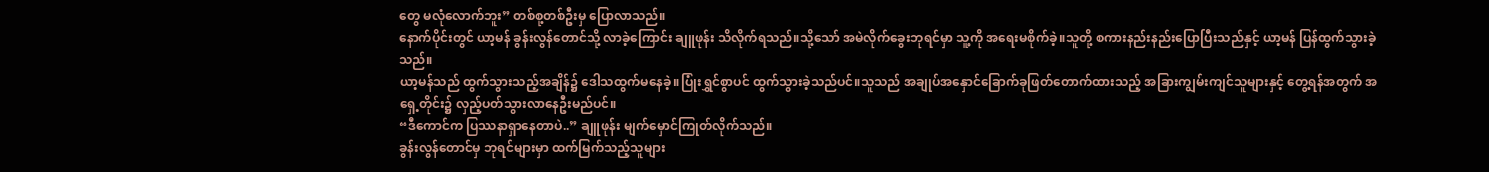တွေ မလုံလောက်ဘူး” တစ်စု့တစ်ဦးမှ ပြောလာသည်။
နောက်ပိုင်းတွင် ယာ့မန် ခွန်းလွန်တောင်သို့ လာခဲ့ကြောင်း ချူဖုန်း သိလိုက်ရသည်။သို့သော် အမဲလိုက်ခွေးဘုရင်မှာ သူ့ကို အရေးမစိုက်ခဲ့။သူတို့ စကားနည်းနည်းပြောပြီးသည်နှင့် ယာ့မန် ပြန်ထွက်သွားခဲ့သည်။
ယာ့မန်သည် ထွက်သွားသည့်အချိန်၌ ဒေါသထွက်မနေခဲ့။ပြုံးရွှင်စွာပင် ထွက်သွားခဲ့သည်ပင်။သူသည် အချုပ်အနှောင်ခြောက်ခုဖြတ်တောက်ထားသည့် အခြားကျွမ်းကျင်သူများနှင့် တွေ့ရန်အတွက် အရှေ့တိုင်း၌ လှည့်ပတ်သွားလာနေဦးမည်ပင်။
“ဒီကောင်က ပြဿနာရှာနေတာပဲ..” ချူဖုန်း မျက်မှောင်ကြုတ်လိုက်သည်။
ခွန်းလွန်တောင်မှ ဘုရင်များမှာ ထက်မြက်သည့်သူများ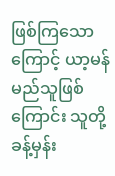ဖြစ်ကြသောကြောင့် ယာ့မန်မည်သူဖြစ်ကြောင်း သူတို့ ခန့်မှန်း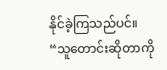နိုင်ခဲ့ကြသည်ပင်။
“သူတောင်းဆိုတာကို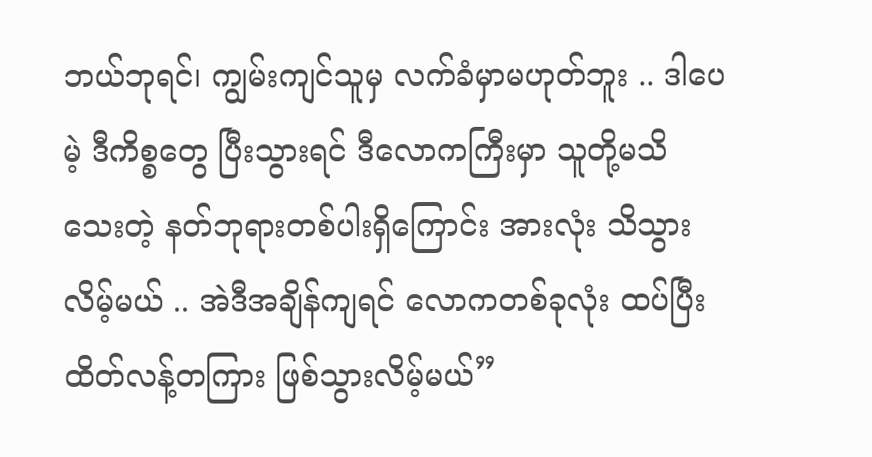ဘယ်ဘုရင်၊ ကျွမ်းကျင်သူမှ လက်ခံမှာမဟုတ်ဘူး .. ဒါပေမဲ့ ဒီကိစ္စတွေ ပြီးသွားရင် ဒီလောကကြီးမှာ သူတို့မသိသေးတဲ့ နတ်ဘုရားတစ်ပါးရှိကြောင်း အားလုံး သိသွားလိမ့်မယ် .. အဲဒီအချိန်ကျရင် လောကတစ်ခုလုံး ထပ်ပြီး ထိတ်လန့်တကြား ဖြစ်သွားလိမ့်မယ်”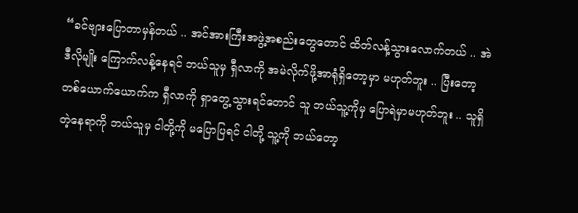“ခင်ဗျားပြောတာမှန်တယ် .. အင်အားကြီးအဖွဲ့အစည်းတွေတောင် ထိတ်လန့်သွားလောက်တယ် .. အဲဒီလိုမျိုး ကြောက်လန့်နေရင် ဘယ်သူမှ ရှီလာကို အမဲလိုက်ဖို့အာရုံရှိတော့မှာ မဟုတ်ဘူး .. ပြီးတော့ တစ်ယောက်ယောက်က ရှီလာကို ရှာတွေ့သွားရင်တောင် သူ ဘယ်သူ့ကိုမှ ပြောရဲမှာမဟုတ်ဘူး .. သူရှိတဲ့နေရာကို ဘယ်သူမှ ငါတို့ကို မပြောပြရင် ငါတို့ သူ့ကို ဘယ်တော့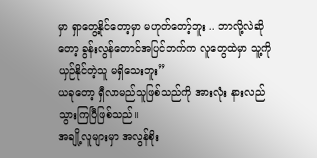မှာ ရှာတွေ့နိုင်တော့မှာ မဟုတ်တော့်ဘူး .. ဘာလို့လဲဆိုတော့ ခွန်းလွန်တောင်အပြင်ဘက်က လူတွေထဲမှာ သူ့ကို ယှဉ်နိုင်တဲ့သူ မရှိသေးဘူး”
ယခုတော့ ရှီလာမည်သူဖြစ်သည်ကို အားလုံး နားလည်သွားကြပြီဖြစ်သည်။
အချို့လူများမှာ အလွန်စိုး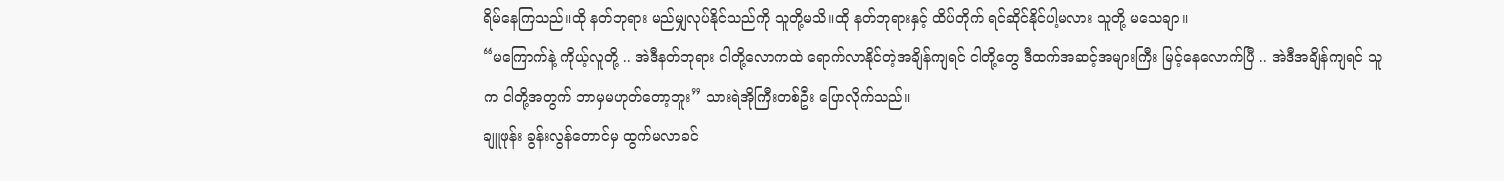ရိမ်နေကြသည်။ထို နတ်ဘုရား မည်မျှလုပ်နိုင်သည်ကို သူတို့မသိ။ထို နတ်ဘုရားနှင့် ထိပ်တိုက် ရင်ဆိုင်နိုင်ပါ့မလား သူတို့ မသေချာ။
“မကြောက်နဲ့ ကိုယ့်လူတို့ .. အဲဒီနတ်ဘုရား ငါတို့လောကထဲ ရောက်လာနိုင်တဲ့အချိန်ကျရင် ငါတို့တွေ ဒီထက်အဆင့်အများကြီး မြင့်နေလောက်ပြီ .. အဲဒီအချိန်ကျရင် သူက ငါတို့အတွက် ဘာမှမဟုတ်တော့ဘူး” သားရဲအိုကြီးတစ်ဦး ပြောလိုက်သည်။
ချူဖုန်း ခွန်းလွန်တောင်မှ ထွက်မလာခင်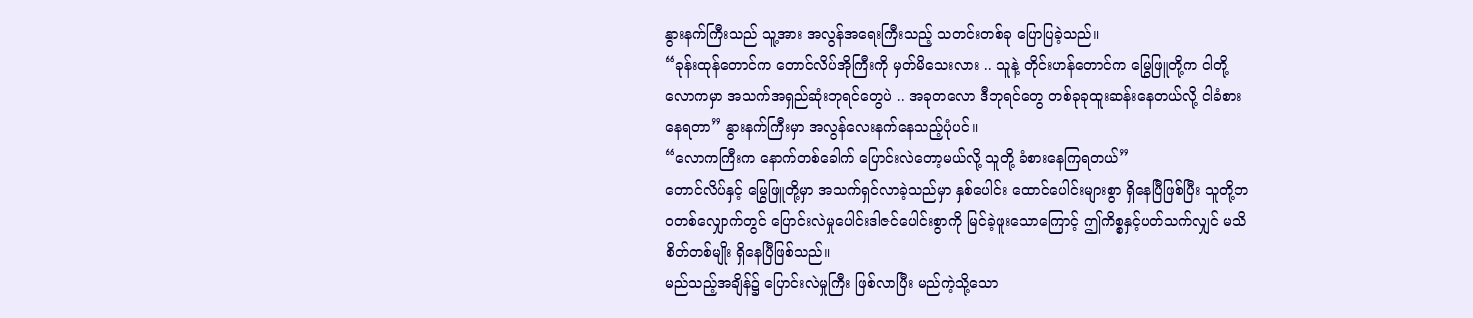နွားနက်ကြီးသည် သူ့အား အလွန်အရေးကြီးသည့် သတင်းတစ်ခု ပြောပြခဲ့သည်။
“ခုန်းထုန်တောင်က တောင်လိပ်အိုကြီးကို မှတ်မိသေးလား .. သူနဲ့ တိုင်းဟန်တောင်က မြွေဖြူတို့က ငါတို့လောကမှာ အသက်အရှည်ဆုံးဘုရင်တွေပဲ .. အခုတလော ဒီဘုရင်တွေ တစ်ခုခုထူးဆန်းနေတယ်လို့ ငါခံစားနေရတာ” နွားနက်ကြီးမှာ အလွန်လေးနက်နေသည့်ပုံပင်။
“လောကကြီးက နောက်တစ်ခေါက် ပြောင်းလဲတော့မယ်လို့ သူတို့ ခံစားနေကြရတယ်”
တောင်လိပ်နှင့် မြွေဖြူတို့မှာ အသက်ရှင်လာခဲ့သည်မှာ နှစ်ပေါင်း ထောင်ပေါင်းများစွာ ရှိနေပြီဖြစ်ပြီး သူတို့ဘဝတစ်လျှောက်တွင် ပြောင်းလဲမှုပေါင်းဒါဇင်ပေါင်းစွာကို မြင်ခဲ့ဖူးသောကြောင့် ဤကိစ္စနှင့်ပတ်သက်လျှင် မသိစိတ်တစ်မျိုး ရှိနေပြီဖြစ်သည်။
မည်သည့်အချိန်၌ ပြောင်းလဲမှုကြီး ဖြစ်လာပြီး မည်ကဲ့သို့သော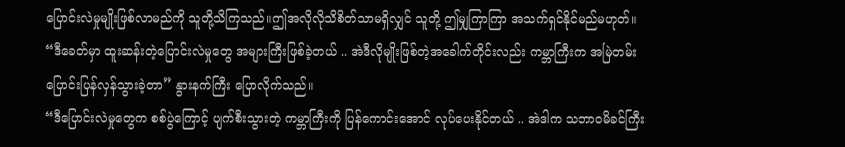ပြောင်းလဲမှုမျိုးဖြစ်လာမည်ကို သူတို့သိကြသည်။ဤအလိုလိုသိစိတ်သာမရှိလျှင် သူတို့ ဤမျှကြာကြာ အသက်ရှင်နိုင်မည်မဟုတ်။
“ဒီခေတ်မှာ ထူးဆန်းတဲ့ပြောင်းလဲမှုတွေ အများကြီးဖြစ်ခဲ့တယ် .. အဲဒီလိုမျိုးဖြစ်တဲ့အခေါက်တိုင်းလည်း ကမ္ဘာကြီးက အမြဲတမ်း ပြောင်းပြန်လှန်သွားခဲ့တာ” နွားနက်ကြီး ပြောလိုက်သည်။
“ဒီပြောင်းလဲမှုတွေက စစ်ပွဲကြောင့် ပျက်စီးသွားတဲ့ ကမ္ဘာကြီးကို ပြန်ကောင်းအောင် လုပ်ပေးနိုင်တယ် .. အဲဒါက သဘာဝမိခင်ကြီး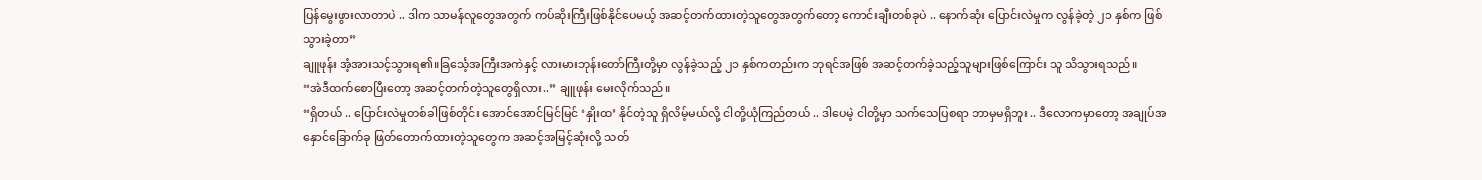ပြန်မွေးဖွားလာတာပဲ .. ဒါက သာမန်လူတွေအတွက် ကပ်ဆိုးကြီးဖြစ်နိုင်ပေမယ့် အဆင့်တက်ထားတဲ့သူတွေအတွက်တော့ ကောင်းချီးတစ်ခုပဲ .. နောက်ဆုံး ပြောင်းလဲမှုက လွန်ခဲ့တဲ့ ၂၁ နှစ်က ဖြစ်သွားခဲ့တာ”
ချူဖုန်း အံ့အားသင့်သွားရ၏။ခြင်္သေ့အကြီးအကဲနှင့် လားမားဘုန်းတော်ကြီးတို့မှာ လွန်ခဲ့သည့် ၂၁ နှစ်ကတည်းက ဘုရင်အဖြစ် အဆင့်တက်ခဲ့သည့်သူများဖြစ်ကြောင်း သူ သိသွားရသည်။
“အဲဒီထက်စောပြီးတော့ အဆင့်တက်တဲ့သူတွေရှိလား..” ချူဖုန်း မေးလိုက်သည်။
“ရှိတယ် .. ပြောင်းလဲမှုတစ်ခါဖြစ်တိုင်း အောင်အောင်မြင်မြင် ‘နှိုးထ’ နိုင်တဲ့သူ ရှိလိမ့်မယ်လို့ ငါတို့ယုံကြည်တယ် .. ဒါပေမဲ့ ငါတို့မှာ သက်သေပြစရာ ဘာမှမရှိဘူး .. ဒီလောကမှာတော့ အချုပ်အနှောင်ခြောက်ခု ဖြတ်တောက်ထားတဲ့သူတွေက အဆင့်အမြင့်ဆုံးလို့ သတ်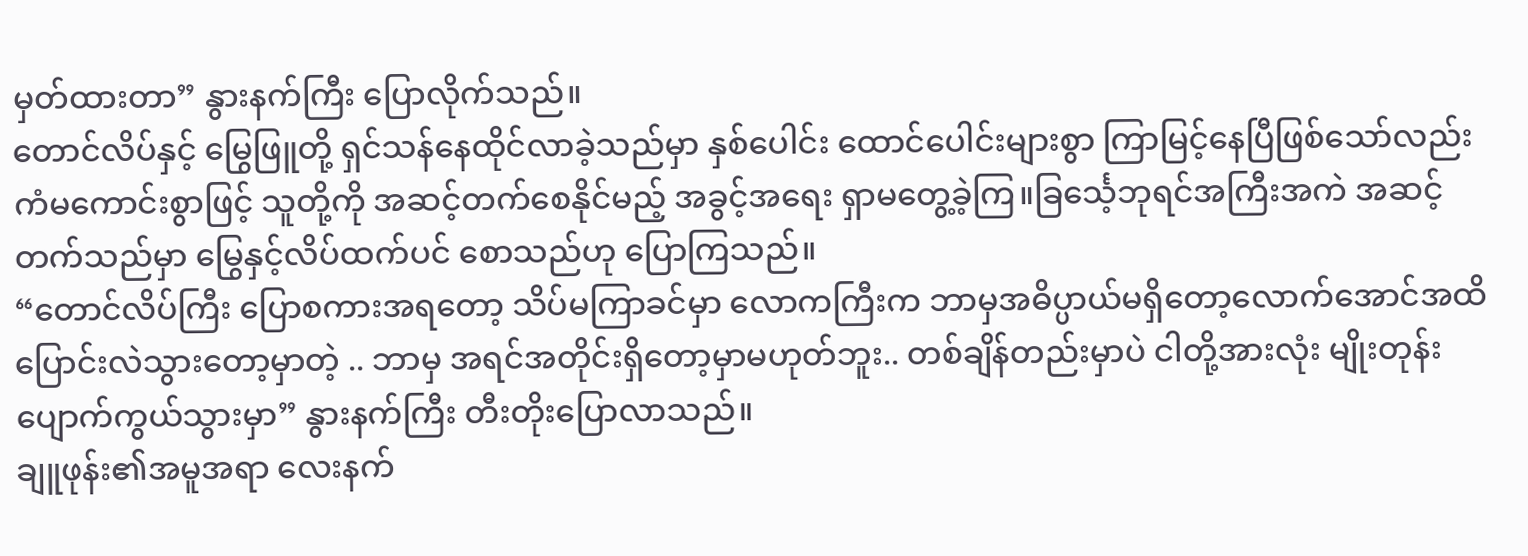မှတ်ထားတာ” နွားနက်ကြီး ပြောလိုက်သည်။
တောင်လိပ်နှင့် မြွေဖြူတို့ ရှင်သန်နေထိုင်လာခဲ့သည်မှာ နှစ်ပေါင်း ထောင်ပေါင်းများစွာ ကြာမြင့်နေပြီဖြစ်သော်လည်း ကံမကောင်းစွာဖြင့် သူတို့ကို အဆင့်တက်စေနိုင်မည့် အခွင့်အရေး ရှာမတွေ့ခဲ့ကြ။ခြင်္သေ့ဘုရင်အကြီးအကဲ အဆင့်တက်သည်မှာ မြွေနှင့်လိပ်ထက်ပင် စောသည်ဟု ပြောကြသည်။
“တောင်လိပ်ကြီး ပြောစကားအရတော့ သိပ်မကြာခင်မှာ လောကကြီးက ဘာမှအဓိပ္ပာယ်မရှိတော့လောက်အောင်အထိ ပြောင်းလဲသွားတော့မှာတဲ့ .. ဘာမှ အရင်အတိုင်းရှိတော့မှာမဟုတ်ဘူး.. တစ်ချိန်တည်းမှာပဲ ငါတို့အားလုံး မျိုးတုန်းပျောက်ကွယ်သွားမှာ” နွားနက်ကြီး တီးတိုးပြောလာသည်။
ချူဖုန်း၏အမူအရာ လေးနက်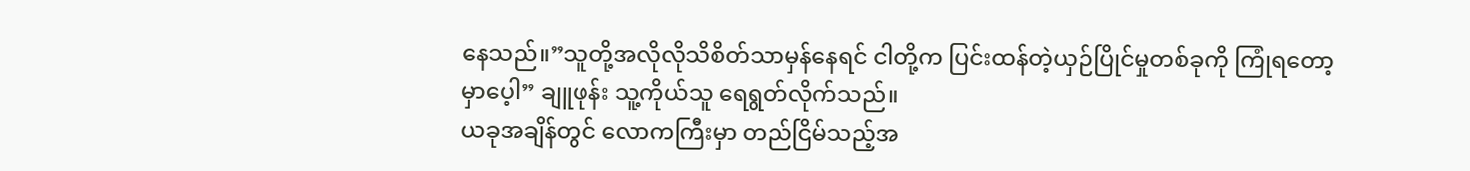နေသည်။”သူတို့အလိုလိုသိစိတ်သာမှန်နေရင် ငါတို့က ပြင်းထန်တဲ့ယှဉ်ပြိုင်မှုတစ်ခုကို ကြုံရတော့မှာပေ့ါ” ချူဖုန်း သူ့ကိုယ်သူ ရေရွတ်လိုက်သည်။
ယခုအချိန်တွင် လောကကြီးမှာ တည်ငြိမ်သည့်အ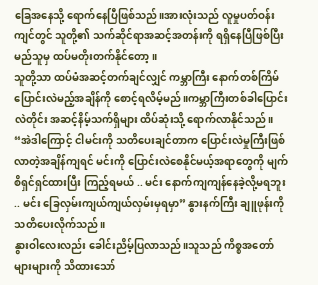ခြေအနေသို့ ရောက်နေပြီဖြစ်သည်။အားလုံးသည် လူမှုပတ်ဝန်းကျင်တွင် သူတို့၏ သက်ဆိုင်ရာအဆင့်အတန်းကို ရရှိနေပြီဖြစ်ပြီး မည်သူမှ ထပ်မတိုးတက်နိုင်တော့။
သူတို့သာ ထပ်မံအဆင့်တက်ချင်လျှင် ကမ္ဘာကြီး နောက်တစ်ကြိမ် ပြောင်းလဲမည့်အချိန်ကို စောင့်ရလိမ့်မည်။ကမ္ဘာကြီးတစ်ခါပြောင်းလဲတိုင်း အဆင့်နိမ့်သက်ရှိများ ထိပ်ဆုံးသို့ ရောက်လာနိုင်သည်။
“အဲဒါကြောင့် ငါမင်းကို သတိပေးချင်တာက ပြောင်းလဲမှုကြီးဖြစ်လာတဲ့အချိန်ကျရင် မင်းကို ပြောင်းလဲစေနိုင်မယ့်အရာတွေကို မျက်စိရှင်ရှင်ထားပြီး ကြည့်ရမယ် .. မင်း နောက်ကျကျန်နေခဲ့လို့မရဘူး .. မင်း ခြေလှမ်းကျယ်ကျယ်လှမ်းမှရမှာ” နွားနက်ကြီး ချူဖုန်းကို သတိပေးလိုက်သည်။
နွားဝါလေးလည်း ခေါင်းညိမ့်ပြလာသည်။သူသည် ကိစ္စအတော်များများကို သိထားသော်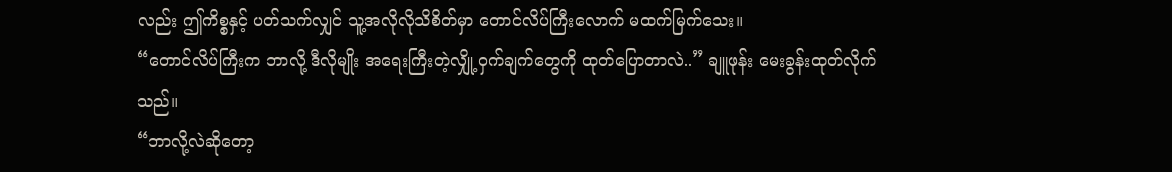လည်း ဤကိစ္စနှင့် ပတ်သက်လျှင် သူ့အလိုလိုသိစိတ်မှာ တောင်လိပ်ကြီးလောက် မထက်မြက်သေး။
“တောင်လိပ်ကြီးက ဘာလို့ ဒီလိုမျိုး အရေးကြီးတဲ့လျှို့ဝှက်ချက်တွေကို ထုတ်ပြောတာလဲ..” ချူဖုန်း မေးခွန်းထုတ်လိုက်သည်။
“ဘာလို့လဲဆိုတော့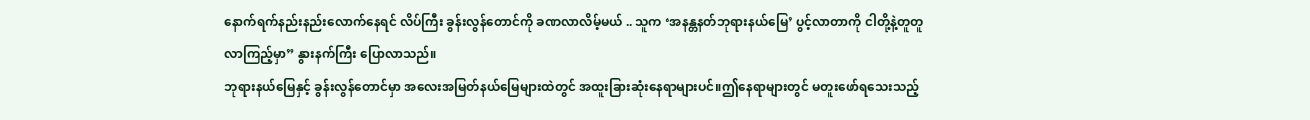နောက်ရက်နည်းနည်းလောက်နေရင် လိပ်ကြီး ခွန်းလွန်တောင်ကို ခဏလာလိမ့်မယ် .. သူက ‘အနန္တနတ်ဘုရားနယ်မြေ’ ပွင့်လာတာကို ငါတို့နဲ့တူတူ လာကြည့်မှာ” နွားနက်ကြီး ပြောလာသည်။
ဘုရားနယ်မြေနှင့် ခွန်းလွန်တောင်မှာ အလေးအမြတ်နယ်မြေများထဲတွင် အထူးခြားဆုံးနေရာများပင်။ဤနေရာများတွင် မတူးဖော်ရသေးသည့်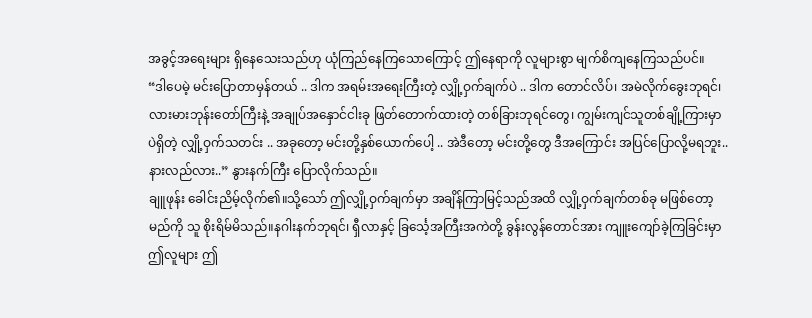အခွင့်အရေးများ ရှိနေသေးသည်ဟု ယုံကြည်နေကြသောကြောင့် ဤနေရာကို လူများစွာ မျက်စိကျနေကြသည်ပင်။
“ဒါပေမဲ့ မင်းပြောတာမှန်တယ် .. ဒါက အရမ်းအရေးကြီးတဲ့ လျှို့ဝှက်ချက်ပဲ .. ဒါက တောင်လိပ်၊ အမဲလိုက်ခွေးဘုရင်၊ လားမားဘုန်းတော်ကြီးနဲ့ အချုပ်အနှောင်ငါးခု ဖြတ်တောက်ထားတဲ့ တစ်ခြားဘုရင်တွေ၊ ကျွမ်းကျင်သူတစ်ချို့ကြားမှာပဲရှိတဲ့ လျှို့ဝှက်သတင်း .. အခုတော့ မင်းတို့နှစ်ယောက်ပေါ့ .. အဲဒီတော့ မင်းတို့တွေ ဒီအကြောင်း အပြင်ပြောလို့မရဘူး.. နားလည်လား..” နွားနက်ကြီး ပြောလိုက်သည်။
ချူဖုန်း ခေါင်းညိမ့်လိုက်၏။သို့သော် ဤလျှို့ဝှက်ချက်မှာ အချိန်ကြာမြင့်သည်အထိ လျှို့ဝှက်ချက်တစ်ခု မဖြစ်တော့မည်ကို သူ စိုးရိမ်မိသည်။နဂါးနက်ဘုရင်၊ ရှီလာနှင့် ခြင်္သေ့အကြီးအကဲတို့ ခွန်းလွန်တောင်အား ကျူးကျော်ခဲ့ကြခြင်းမှာ ဤလူများ ဤ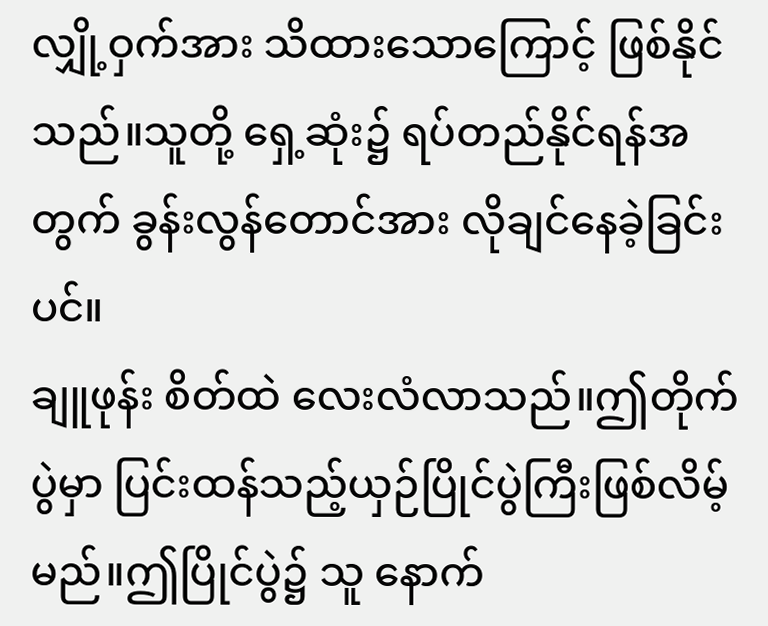လျှို့ဝှက်အား သိထားသောကြောင့် ဖြစ်နိုင်သည်။သူတို့ ရှေ့ဆုံး၌ ရပ်တည်နိုင်ရန်အတွက် ခွန်းလွန်တောင်အား လိုချင်နေခဲ့ခြင်းပင်။
ချူဖုန်း စိတ်ထဲ လေးလံလာသည်။ဤတိုက်ပွဲမှာ ပြင်းထန်သည့်ယှဉ်ပြိုင်ပွဲကြီးဖြစ်လိမ့်မည်။ဤပြိုင်ပွဲ၌ သူ နောက်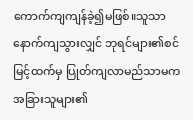ကောက်ကျကျန်ခဲ့၍မဖြစ်။သူသာ နောက်ကျသွားလျှင် ဘုရင်များ၏စင်မြင့်ထက်မှ ပြုတ်ကျလာမည်သာမက အခြားသူများ၏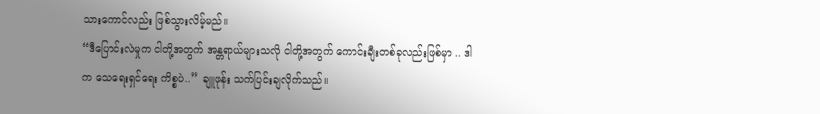သားကောင်လည်း ဖြစ်သွားလိမ့်မည်။
“ဒီပြောင်းလဲမှုက ငါတို့အတွက် အန္တရာယ်များသလို ငါတို့အတွက် ကောင်းချီးတစ်ခုလည်းဖြစ်မှာ .. ဒါက သေရေးရှင်ရေး ကိစ္စပဲ..” ချူဖုန်း သက်ပြင်းချလိုက်သည်။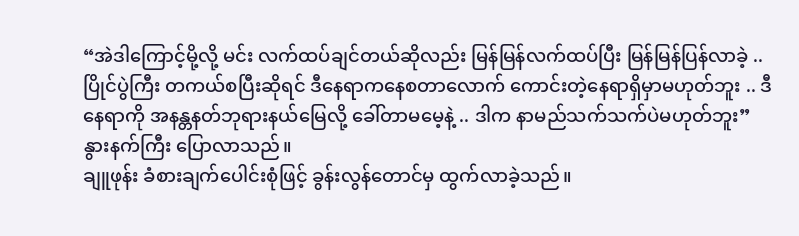“အဲဒါကြောင့်မို့လို့ မင်း လက်ထပ်ချင်တယ်ဆိုလည်း မြန်မြန်လက်ထပ်ပြီး မြန်မြန်ပြန်လာခဲ့ .. ပြိုင်ပွဲကြီး တကယ်စပြီးဆိုရင် ဒီနေရာကနေစတာလောက် ကောင်းတဲ့နေရာရှိမှာမဟုတ်ဘူး .. ဒီနေရာကို အနန္တနတ်ဘုရားနယ်မြေလို့ ခေါ်တာမမေ့နဲ့ .. ဒါက နာမည်သက်သက်ပဲမဟုတ်ဘူး” နွားနက်ကြီး ပြောလာသည်။
ချူဖုန်း ခံစားချက်ပေါင်းစုံဖြင့် ခွန်းလွန်တောင်မှ ထွက်လာခဲ့သည်။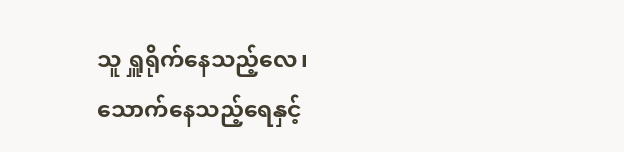သူ ရှူရိုက်နေသည့်လေ၊ သောက်နေသည့်ရေနှင့်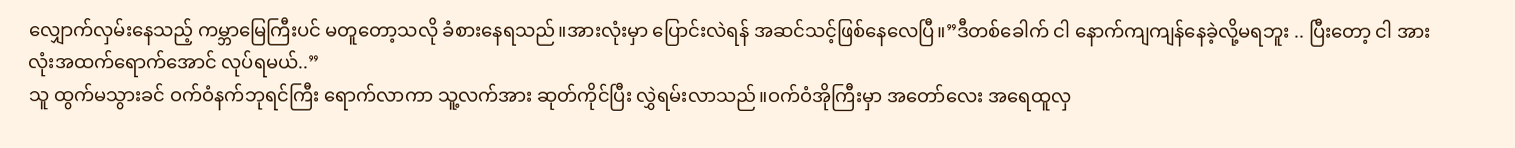လျှောက်လှမ်းနေသည့် ကမ္ဘာမြေကြီးပင် မတူတော့သလို ခံစားနေရသည်။အားလုံးမှာ ပြောင်းလဲရန် အဆင်သင့်ဖြစ်နေလေပြီ။”ဒီတစ်ခေါက် ငါ နောက်ကျကျန်နေခဲ့လို့မရဘူး .. ပြီးတော့ ငါ အားလုံးအထက်ရောက်အောင် လုပ်ရမယ်..”
သူ ထွက်မသွားခင် ဝက်ဝံနက်ဘုရင်ကြီး ရောက်လာကာ သူ့လက်အား ဆုတ်ကိုင်ပြီး လွှဲရမ်းလာသည်။ဝက်ဝံအိုကြီးမှာ အတော်လေး အရေထူလှ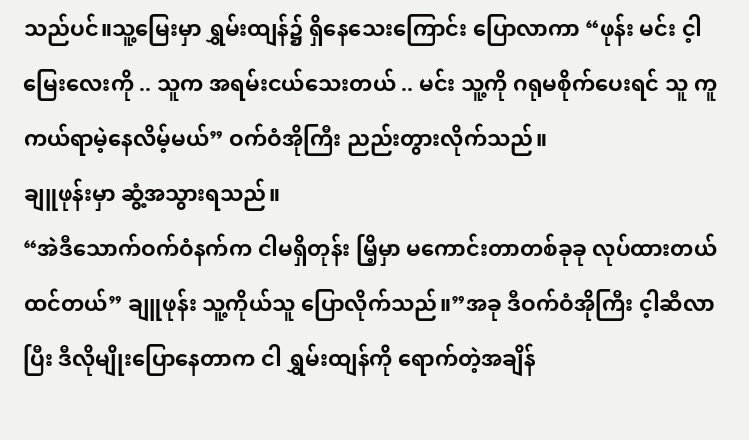သည်ပင်။သူ့မြေးမှာ ရွှမ်းထျန်၌ ရှိနေသေးကြောင်း ပြောလာကာ “ဖုန်း မင်း င့ါမြေးလေးကို .. သူက အရမ်းငယ်သေးတယ် .. မင်း သူ့ကို ဂရုမစိုက်ပေးရင် သူ ကူကယ်ရာမဲ့နေလိမ့်မယ်” ဝက်ဝံအိုကြီး ညည်းတွားလိုက်သည်။
ချူဖုန်းမှာ ဆွံ့အသွားရသည်။
“အဲဒီသောက်ဝက်ဝံနက်က ငါမရှိတုန်း မြိ့မှာ မကောင်းတာတစ်ခုခု လုပ်ထားတယ်ထင်တယ်” ချူဖုန်း သူ့ကိုယ်သူ ပြောလိုက်သည်။”အခု ဒီဝက်ဝံအိုကြီး င့ါဆီလာပြီး ဒီလိုမျိုးပြောနေတာက ငါ ရွှမ်းထျန်ကို ရောက်တဲ့အချိန်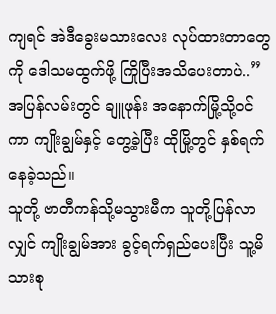ကျရင် အဲဒီခွေးမသားလေး လုပ်ထားတာတွေကို ဒေါသမထွက်ဖို့ ကြိုပြီးအသိပေးတာပဲ..”
အပြန်လမ်းတွင် ချူဖုန်း အနောက်မြို့သို့ဝင်ကာ ကျိုးချွမ်နှင့် တွေ့ခဲ့ပြီး ထိုမြို့တွင် နှစ်ရက်နေခဲ့သည်။
သူတို့ ဗာတီကန်သို့မသွားမီက သူတို့ပြန်လာလျှင် ကျိုးချွမ်အား ခွင့်ရက်ရှည်ပေးပြီး သူ့မိသားစု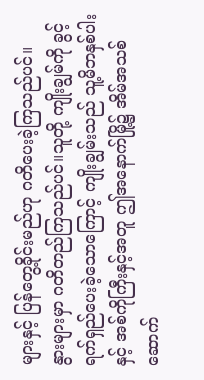များနှင့် ပြန်တွေ့ခိုင်းမည်ဟု ဂတိပေးခဲ့ကြသည်ပင်။
နွားများမှာ ဂတိတည်ကြသည်ပင်။သူတို့ ကျိုးချွမ်ကို ခွင့်ရက်ရှည်ပေးခဲ့သောကြောင့် ကျိုးချွမ်းသည် သူ့မိဘနှစ်ပါးနှင့် အစ်ကိုကြီးနှင့်အတူ ဤအနောက်မြို့၌ အိမ်အသစ်ဆောက်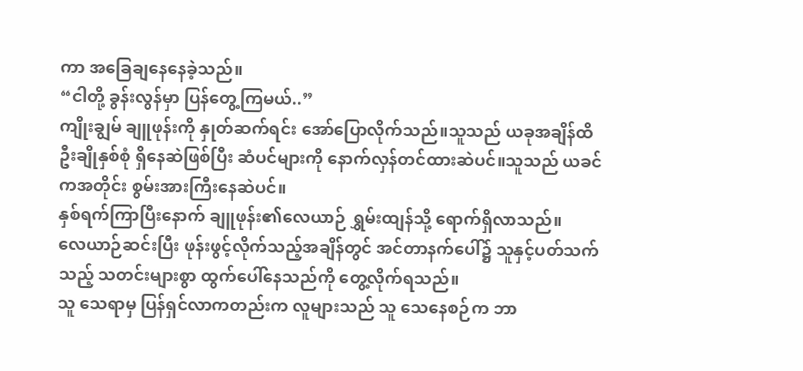ကာ အခြေချနေနေခဲ့သည်။
“ငါတို့ ခွန်းလွန်မှာ ပြန်တွေ့ကြမယ်..”
ကျိုးချွမ် ချူဖုန်းကို နှုတ်ဆက်ရင်း အော်ပြောလိုက်သည်။သူသည် ယခုအချိန်ထိ ဦးချိုနှစ်စုံ ရှိနေဆဲဖြစ်ပြီး ဆံပင်များကို နောက်လှန်တင်ထားဆဲပင်။သူသည် ယခင်ကအတိုင်း စွမ်းအားကြီးနေဆဲပင်။
နှစ်ရက်ကြာပြီးနောက် ချူဖုန်း၏လေယာဉ် ရွှမ်းထျန်သို့ ရောက်ရှိလာသည်။
လေယာဉ်ဆင်းပြီး ဖုန်းဖွင့်လိုက်သည့်အချိန်တွင် အင်တာနက်ပေါ်၌ သူနှင့်ပတ်သက်သည့် သတင်းများစွာ ထွက်ပေါ်နေသည်ကို တွေ့လိုက်ရသည်။
သူ သေရာမှ ပြန်ရှင်လာကတည်းက လူများသည် သူ သေနေစဉ်က ဘာ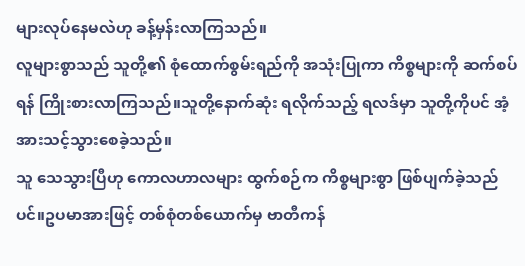များလုပ်နေမလဲဟု ခန့်မှန်းလာကြသည်။
လူများစွာသည် သူတို့၏ စုံထောက်စွမ်းရည်ကို အသုံးပြုကာ ကိစ္စများကို ဆက်စပ်ရန် ကြိုးစားလာကြသည်။သူတို့နောက်ဆုံး ရလိုက်သည့် ရလဒ်မှာ သူတို့ကိုပင် အံ့အားသင့်သွားစေခဲ့သည်။
သူ သေသွားပြီဟု ကောလဟာလများ ထွက်စဉ်က ကိစ္စများစွာ ဖြစ်ပျက်ခဲ့သည်ပင်။ဥပမာအားဖြင့် တစ်စုံတစ်ယောက်မှ ဗာတီကန်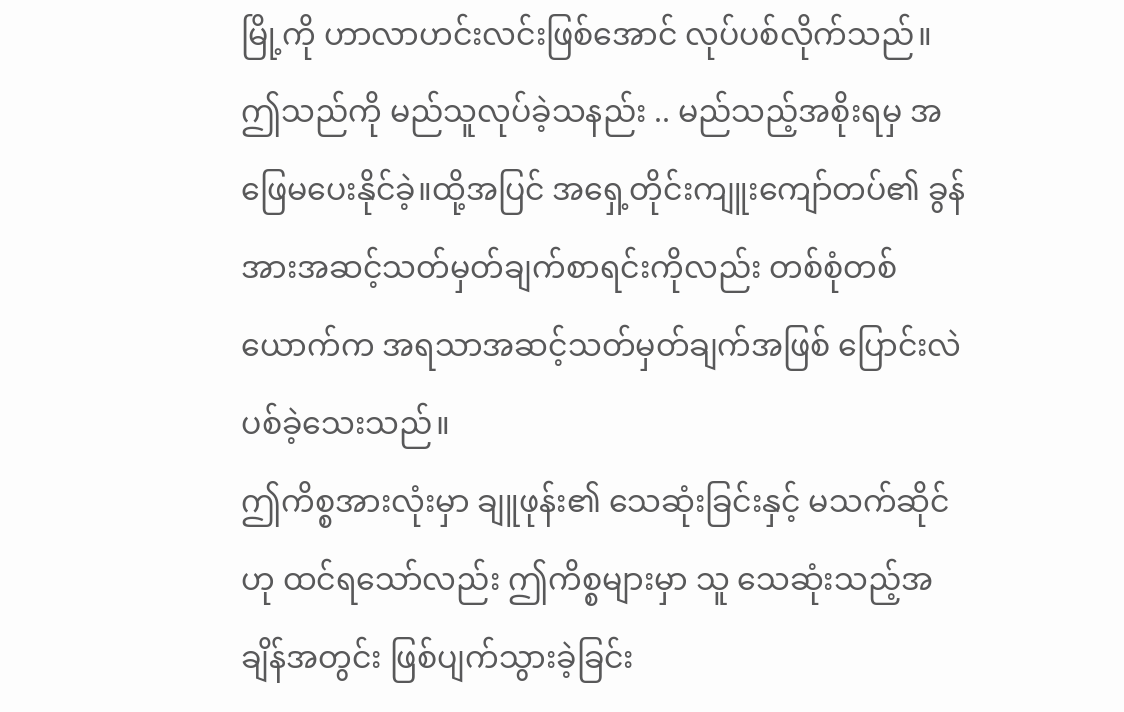မြို့ကို ဟာလာဟင်းလင်းဖြစ်အောင် လုပ်ပစ်လိုက်သည်။ဤသည်ကို မည်သူလုပ်ခဲ့သနည်း .. မည်သည့်အစိုးရမှ အဖြေမပေးနိုင်ခဲ့။ထို့အပြင် အရှေ့တိုင်းကျူးကျော်တပ်၏ ခွန်အားအဆင့်သတ်မှတ်ချက်စာရင်းကိုလည်း တစ်စုံတစ်ယောက်က အရသာအဆင့်သတ်မှတ်ချက်အဖြစ် ပြောင်းလဲပစ်ခဲ့သေးသည်။
ဤကိစ္စအားလုံးမှာ ချူဖုန်း၏ သေဆုံးခြင်းနှင့် မသက်ဆိုင်ဟု ထင်ရသော်လည်း ဤကိစ္စများမှာ သူ သေဆုံးသည့်အချိန်အတွင်း ဖြစ်ပျက်သွားခဲ့ခြင်း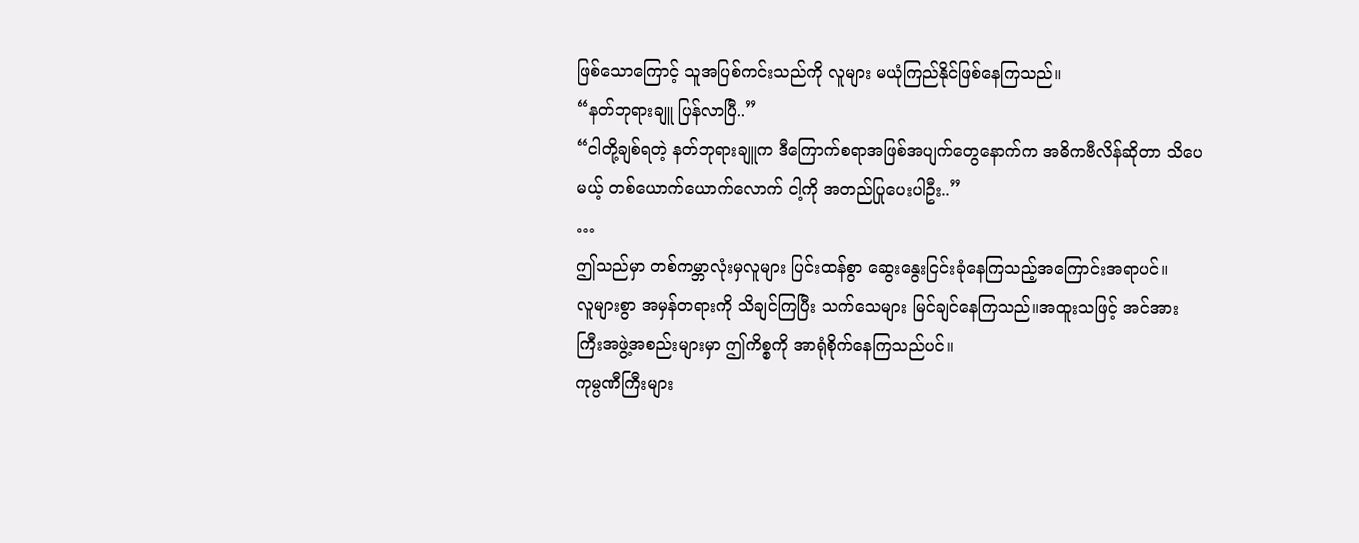ဖြစ်သောကြောင့် သူအပြစ်ကင်းသည်ကို လူများ မယုံကြည်နိုင်ဖြစ်နေကြသည်။
“နတ်ဘုရားချူ ပြန်လာပြီ..”
“ငါတို့ချစ်ရတဲ့ နတ်ဘုရားချူက ဒီကြောက်စရာအဖြစ်အပျက်တွေနောက်က အဓိကဗီလိန်ဆိုတာ သိပေမယ့် တစ်ယောက်ယောက်လောက် ငါ့ကို အတည်ပြုပေးပါဦး..”
…
ဤသည်မှာ တစ်ကမ္ဘာလုံးမှလူများ ပြင်းထန်စွာ ဆွေးနွေးငြင်းခုံနေကြသည့်အကြောင်းအရာပင်။
လူများစွာ အမှန်တရားကို သိချင်ကြပြီး သက်သေများ မြင်ချင်နေကြသည်။အထူးသဖြင့် အင်အားကြီးအဖွဲ့အစည်းများမှာ ဤကိစ္စကို အာရုံစိုက်နေကြသည်ပင်။
ကုမ္ပဏီကြီးများ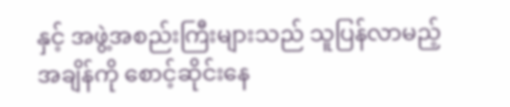နှင့် အဖွဲ့အစည်းကြီးများသည် သူပြန်လာမည့်အချိန်ကို စောင့်ဆိုင်းနေ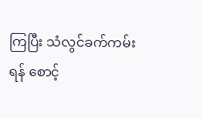ကြပြီး သံလွင်ခက်ကမ်းရန် စောင့်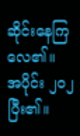ဆိုင်းနေကြလေ၏။
အပိုင်း ၂၀၂ ပြီး၏။